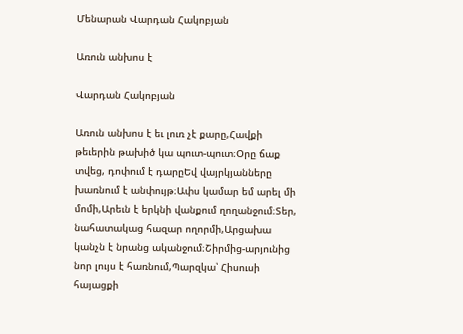Մենարան Վարդան Հակոբյան

Առուն անխոս է

Վարդան Հակոբյան

Առուն անխոս է եւ լուռ չէ քարը,Հավքի թեւերին թախիծ կա պուտ-պուտ։Օրը ճաք տվեց, դոփում է դարըԵվ վայրկյանները խառնում է անփույթ։Ափս կամար եմ արել մի մոմի,Արեւն է երկնի վանքում ղողանջում։Տեր, նահատակաց հազար ողորմի,Արցախա կանչն է նրանց ականջում։Շիրմից-արյունից նոր լույս է հառնում,Պարզկա՝ Հիսուսի հայացքի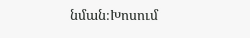նման։Խոսում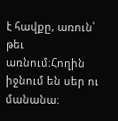է հավքը, առուն՝ թեւ առնում։Հողին իջնում են սեր ու մանանա։